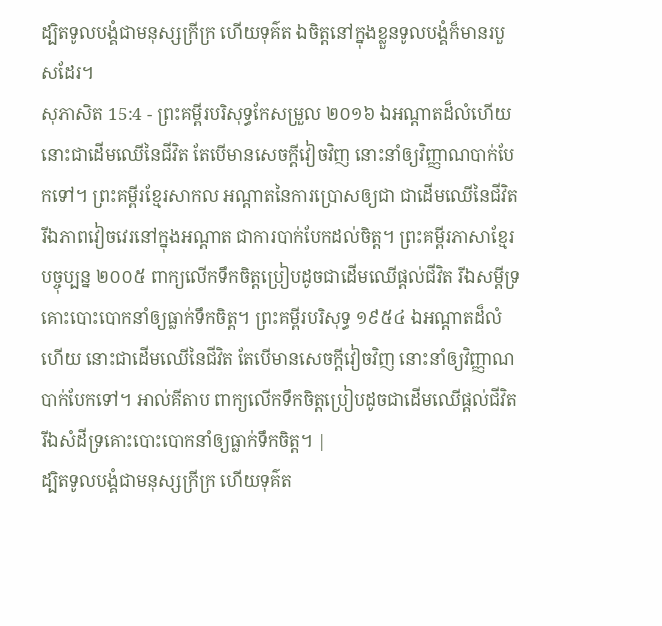ដ្បិតទូលបង្គំជាមនុស្សក្រីក្រ ហើយទុគ៌ត ឯចិត្តនៅក្នុងខ្លួនទូលបង្គំក៏មានរបួសដែរ។
សុភាសិត 15:4 - ព្រះគម្ពីរបរិសុទ្ធកែសម្រួល ២០១៦ ឯអណ្ដាតដ៏លំហើយ នោះជាដើមឈើនៃជីវិត តែបើមានសេចក្ដីវៀចវិញ នោះនាំឲ្យវិញ្ញាណបាក់បែកទៅ។ ព្រះគម្ពីរខ្មែរសាកល អណ្ដាតនៃការប្រោសឲ្យជា ជាដើមឈើនៃជីវិត រីឯភាពវៀចវេរនៅក្នុងអណ្ដាត ជាការបាក់បែកដល់ចិត្ត។ ព្រះគម្ពីរភាសាខ្មែរបច្ចុប្បន្ន ២០០៥ ពាក្យលើកទឹកចិត្តប្រៀបដូចជាដើមឈើផ្ដល់ជីវិត រីឯសម្ដីទ្រគោះបោះបោកនាំឲ្យធ្លាក់ទឹកចិត្ត។ ព្រះគម្ពីរបរិសុទ្ធ ១៩៥៤ ឯអណ្តាតដ៏លំហើយ នោះជាដើមឈើនៃជីវិត តែបើមានសេចក្ដីវៀចវិញ នោះនាំឲ្យវិញ្ញាណបាក់បែកទៅ។ អាល់គីតាប ពាក្យលើកទឹកចិត្តប្រៀបដូចជាដើមឈើផ្ដល់ជីវិត រីឯសំដីទ្រគោះបោះបោកនាំឲ្យធ្លាក់ទឹកចិត្ត។ |
ដ្បិតទូលបង្គំជាមនុស្សក្រីក្រ ហើយទុគ៌ត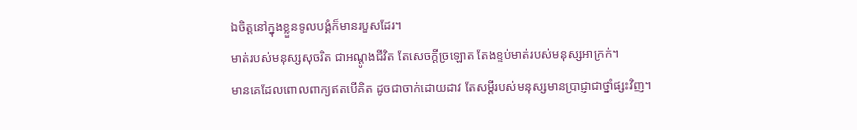ឯចិត្តនៅក្នុងខ្លួនទូលបង្គំក៏មានរបួសដែរ។
មាត់របស់មនុស្សសុចរិត ជាអណ្តូងជីវិត តែសេចក្ដីច្រឡោត តែងខ្ទប់មាត់របស់មនុស្សអាក្រក់។
មានគេដែលពោលពាក្យឥតបើគិត ដូចជាចាក់ដោយដាវ តែសម្ដីរបស់មនុស្សមានប្រាជ្ញាជាថ្នាំផ្សះវិញ។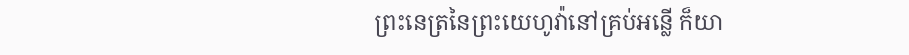ព្រះនេត្រនៃព្រះយេហូវ៉ានៅគ្រប់អន្លើ ក៏យា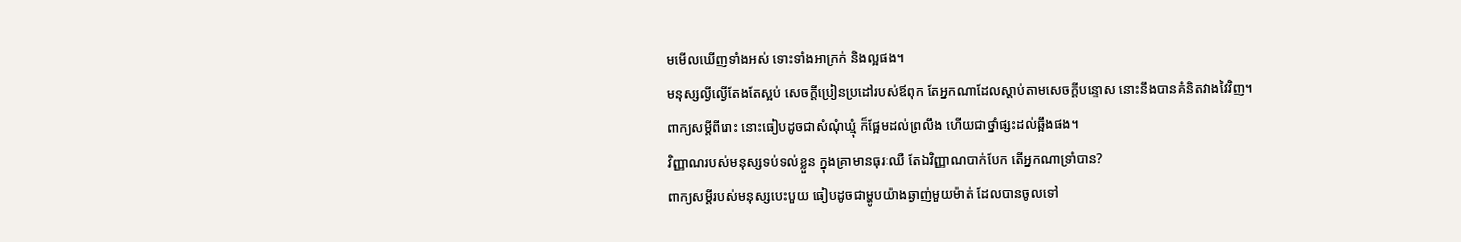មមើលឃើញទាំងអស់ ទោះទាំងអាក្រក់ និងល្អផង។
មនុស្សល្ងីល្ងើតែងតែស្អប់ សេចក្ដីប្រៀនប្រដៅរបស់ឪពុក តែអ្នកណាដែលស្តាប់តាមសេចក្ដីបន្ទោស នោះនឹងបានគំនិតវាងវៃវិញ។
ពាក្យសម្ដីពីរោះ នោះធៀបដូចជាសំណុំឃ្មុំ ក៏ផ្អែមដល់ព្រលឹង ហើយជាថ្នាំផ្សះដល់ឆ្អឹងផង។
វិញ្ញាណរបស់មនុស្សទប់ទល់ខ្លួន ក្នុងគ្រាមានធុរៈឈឺ តែឯវិញ្ញាណបាក់បែក តើអ្នកណាទ្រាំបាន?
ពាក្យសម្ដីរបស់មនុស្សបេះបួយ ធៀបដូចជាម្ហូបយ៉ាងឆ្ងាញ់មួយម៉ាត់ ដែលបានចូលទៅ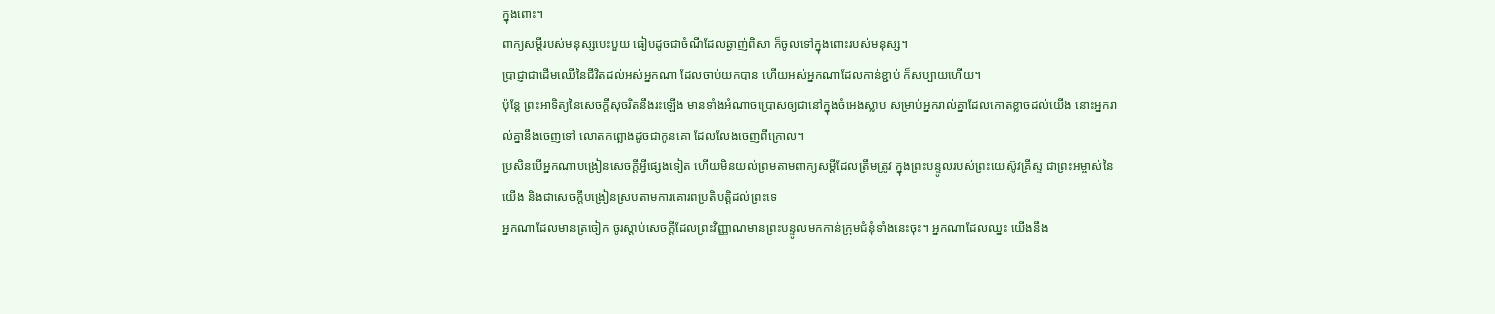ក្នុងពោះ។
ពាក្យសម្ដីរបស់មនុស្សបេះបួយ ធៀបដូចជាចំណីដែលឆ្ងាញ់ពិសា ក៏ចូលទៅក្នុងពោះរបស់មនុស្ស។
ប្រាជ្ញាជាដើមឈើនៃជីវិតដល់អស់អ្នកណា ដែលចាប់យកបាន ហើយអស់អ្នកណាដែលកាន់ខ្ជាប់ ក៏សប្បាយហើយ។
ប៉ុន្តែ ព្រះអាទិត្យនៃសេចក្ដីសុចរិតនឹងរះឡើង មានទាំងអំណាចប្រោសឲ្យជានៅក្នុងចំអេងស្លាប សម្រាប់អ្នករាល់គ្នាដែលកោតខ្លាចដល់យើង នោះអ្នករាល់គ្នានឹងចេញទៅ លោតកព្ឆោងដូចជាកូនគោ ដែលលែងចេញពីក្រោល។
ប្រសិនបើអ្នកណាបង្រៀនសេចក្ដីអ្វីផ្សេងទៀត ហើយមិនយល់ព្រមតាមពាក្យសម្ដីដែលត្រឹមត្រូវ ក្នុងព្រះបន្ទូលរបស់ព្រះយេស៊ូវគ្រីស្ទ ជាព្រះអម្ចាស់នៃយើង និងជាសេចក្ដីបង្រៀនស្របតាមការគោរពប្រតិបត្តិដល់ព្រះទេ
អ្នកណាដែលមានត្រចៀក ចូរស្តាប់សេចក្ដីដែលព្រះវិញ្ញាណមានព្រះបន្ទូលមកកាន់ក្រុមជំនុំទាំងនេះចុះ។ អ្នកណាដែលឈ្នះ យើងនឹង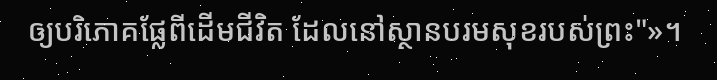ឲ្យបរិភោគផ្លែពីដើមជីវិត ដែលនៅស្ថានបរមសុខរបស់ព្រះ"»។